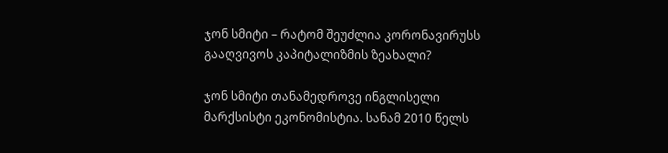ჯონ სმიტი – რატომ შეუძლია კორონავირუსს გააღვივოს კაპიტალიზმის ზეახალი?

ჯონ სმიტი თანამედროვე ინგლისელი მარქსისტი ეკონომისტია. სანამ 2010 წელს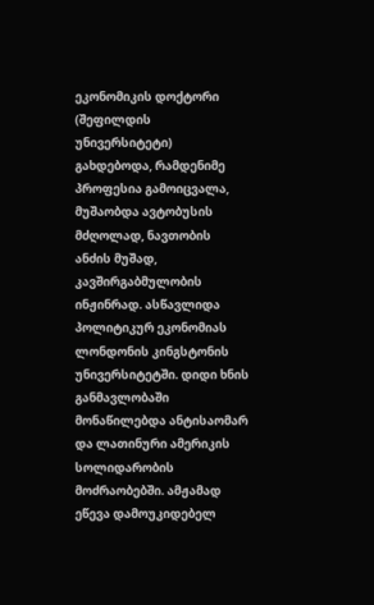ეკონომიკის დოქტორი (შეფილდის უნივერსიტეტი) გახდებოდა, რამდენიმე პროფესია გამოიცვალა, მუშაობდა ავტობუსის მძღოლად, ნავთობის ანძის მუშად, კავშირგაბმულობის ინჟინრად. ასწავლიდა პოლიტიკურ ეკონომიას ლონდონის კინგსტონის უნივერსიტეტში. დიდი ხნის განმავლობაში მონაწილებდა ანტისაომარ და ლათინური ამერიკის სოლიდარობის მოძრაობებში. ამჟამად ეწევა დამოუკიდებელ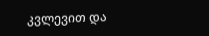კვლევით და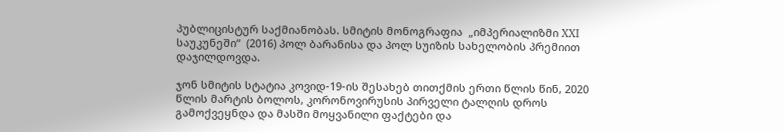პუბლიცისტურ საქმიანობას. სმიტის მონოგრაფია  „იმპერიალიზმი XXI საუკუნეში“  (2016) პოლ ბარანისა და პოლ სუიზის სახელობის პრემიით დაჯილდოვდა.

ჯონ სმიტის სტატია კოვიდ-19-ის შესახებ თითქმის ერთი წლის წინ, 2020 წლის მარტის ბოლოს, კორონოვირუსის პირველი ტალღის დროს გამოქვეყნდა და მასში მოყვანილი ფაქტები და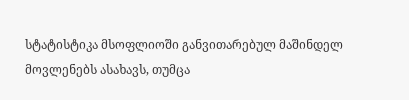სტატისტიკა მსოფლიოში განვითარებულ მაშინდელ მოვლენებს ასახავს, თუმცა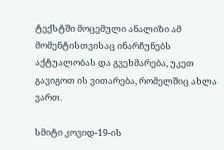ტექსტში მოცემული ანალიზი ამ მომენტისთვისაც ინარჩუნებს აქტუალობას და გვეხმარება, უკეთ გავიგოთ ის ვითარება, რომელშიც ახლა ვართ.

სმიტი კოვიდ-19-ის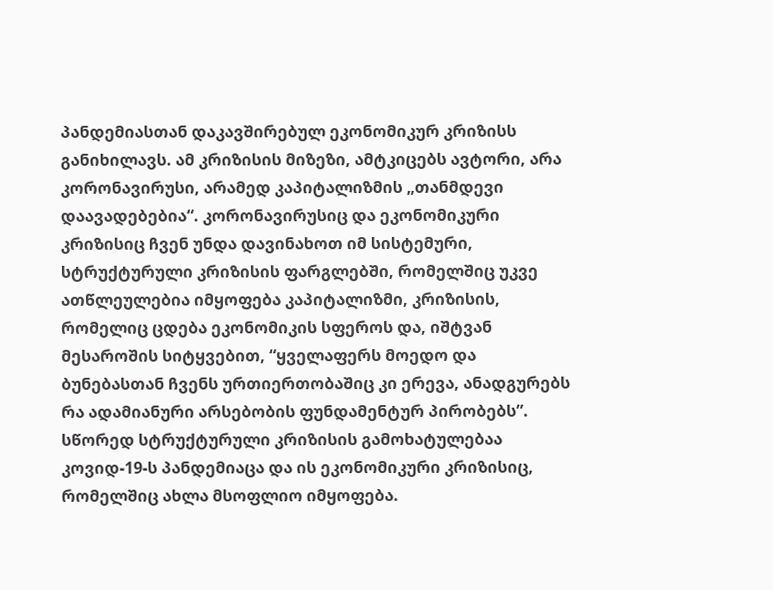პანდემიასთან დაკავშირებულ ეკონომიკურ კრიზისს განიხილავს. ამ კრიზისის მიზეზი, ამტკიცებს ავტორი, არა კორონავირუსი, არამედ კაპიტალიზმის „თანმდევი დაავადებებია“. კორონავირუსიც და ეკონომიკური კრიზისიც ჩვენ უნდა დავინახოთ იმ სისტემური, სტრუქტურული კრიზისის ფარგლებში, რომელშიც უკვე ათწლეულებია იმყოფება კაპიტალიზმი, კრიზისის, რომელიც ცდება ეკონომიკის სფეროს და, იშტვან მესაროშის სიტყვებით, “ყველაფერს მოედო და ბუნებასთან ჩვენს ურთიერთობაშიც კი ერევა, ანადგურებს რა ადამიანური არსებობის ფუნდამენტურ პირობებს”. სწორედ სტრუქტურული კრიზისის გამოხატულებაა კოვიდ-19-ს პანდემიაცა და ის ეკონომიკური კრიზისიც, რომელშიც ახლა მსოფლიო იმყოფება.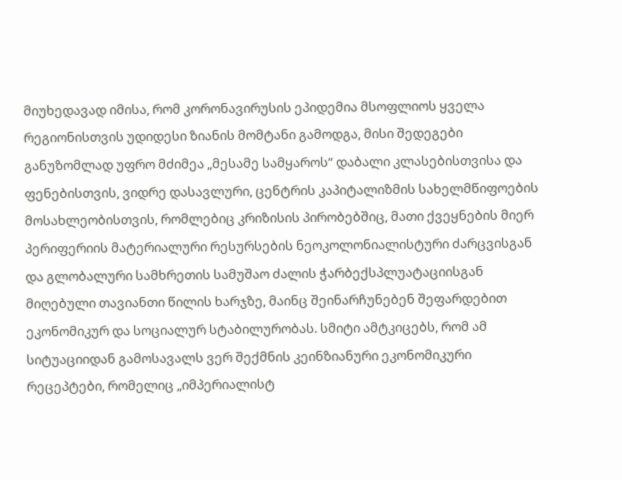მიუხედავად იმისა, რომ კორონავირუსის ეპიდემია მსოფლიოს ყველა რეგიონისთვის უდიდესი ზიანის მომტანი გამოდგა, მისი შედეგები განუზომლად უფრო მძიმეა „მესამე სამყაროს“ დაბალი კლასებისთვისა და ფენებისთვის, ვიდრე დასავლური, ცენტრის კაპიტალიზმის სახელმწიფოების მოსახლეობისთვის, რომლებიც კრიზისის პირობებშიც, მათი ქვეყნების მიერ პერიფერიის მატერიალური რესურსების ნეოკოლონიალისტური ძარცვისგან და გლობალური სამხრეთის სამუშაო ძალის ჭარბექსპლუატაციისგან მიღებული თავიანთი წილის ხარჯზე, მაინც შეინარჩუნებენ შეფარდებით ეკონომიკურ და სოციალურ სტაბილურობას. სმიტი ამტკიცებს, რომ ამ სიტუაციიდან გამოსავალს ვერ შექმნის კეინზიანური ეკონომიკური რეცეპტები, რომელიც „იმპერიალისტ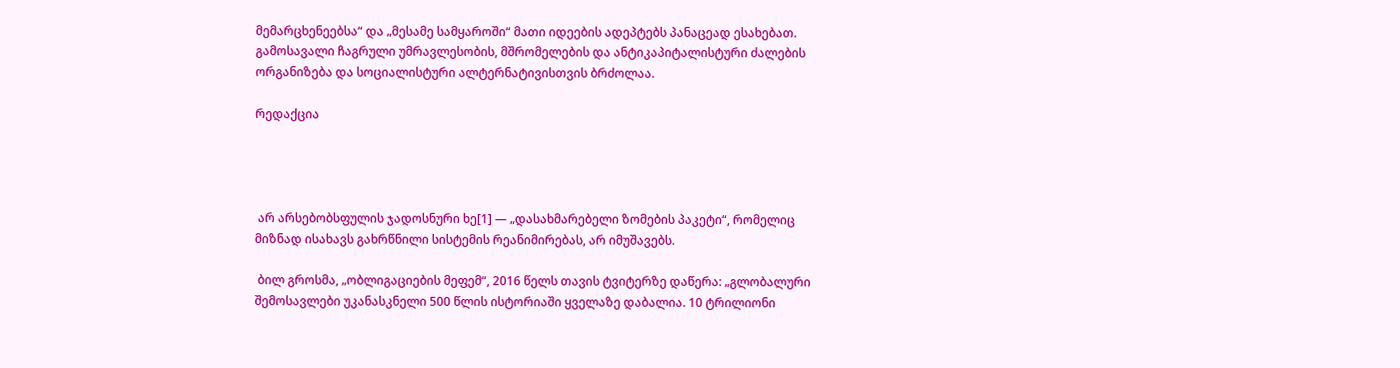მემარცხენეებსა“ და „მესამე სამყაროში“ მათი იდეების ადეპტებს პანაცეად ესახებათ. გამოსავალი ჩაგრული უმრავლესობის, მშრომელების და ანტიკაპიტალისტური ძალების ორგანიზება და სოციალისტური ალტერნატივისთვის ბრძოლაა.

რედაქცია




 არ არსებობსფულის ჯადოსნური ხე[1] — „დასახმარებელი ზომების პაკეტი“, რომელიც მიზნად ისახავს გახრწნილი სისტემის რეანიმირებას, არ იმუშავებს.

 ბილ გროსმა, „ობლიგაციების მეფემ“, 2016 წელს თავის ტვიტერზე დაწერა: „გლობალური შემოსავლები უკანასკნელი 500 წლის ისტორიაში ყველაზე დაბალია. 10 ტრილიონი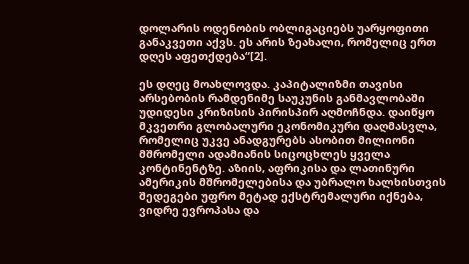დოლარის ოდენობის ობლიგაციებს უარყოფითი განაკვეთი აქვს. ეს არის ზეახალი, რომელიც ერთ დღეს აფეთქდება“[2].

ეს დღეც მოახლოვდა. კაპიტალიზმი თავისი არსებობის რამდენიმე საუკუნის განმავლობაში უდიდესი კრიზისის პირისპირ აღმოჩნდა. დაიწყო მკვეთრი გლობალური ეკონომიკური დაღმასვლა, რომელიც უკვე ანადგურებს ასობით მილიონი მშრომელი ადამიანის სიცოცხლეს ყველა კონტინენტზე. აზიის, აფრიკისა და ლათინური ამერიკის მშრომელებისა და უბრალო ხალხისთვის შედეგები უფრო მეტად ექსტრემალური იქნება, ვიდრე ევროპასა და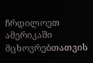ჩრდილოეთ ამერიკაში მცხოვრებთათვის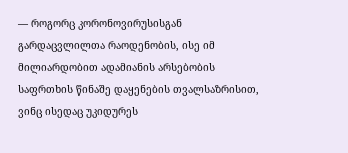— როგორც კორონოვირუსისგან გარდაცვლილთა რაოდენობის, ისე იმ მილიარდობით ადამიანის არსებობის საფრთხის წინაშე დაყენების თვალსაზრისით, ვინც ისედაც უკიდურეს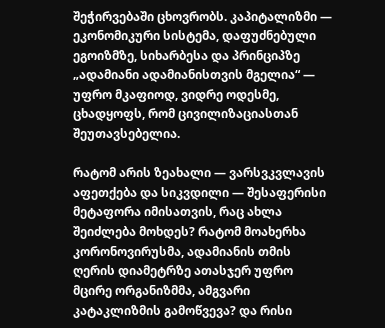შეჭირვებაში ცხოვრობს. კაპიტალიზმი — ეკონომიკური სისტემა, დაფუძნებული ეგოიზმზე, სიხარბესა და პრინციპზე „ადამიანი ადამიანისთვის მგელია“ — უფრო მკაფიოდ, ვიდრე ოდესმე, ცხადყოფს, რომ ცივილიზაციასთან შეუთავსებელია.

რატომ არის ზეახალი — ვარსვკვლავის აფეთქება და სიკვდილი — შესაფერისი მეტაფორა იმისათვის, რაც ახლა შეიძლება მოხდეს? რატომ მოახერხა კორონოვირუსმა, ადამიანის თმის ღერის დიამეტრზე ათასჯერ უფრო მცირე ორგანიზმმა, ამგვარი კატაკლიზმის გამოწვევა? და რისი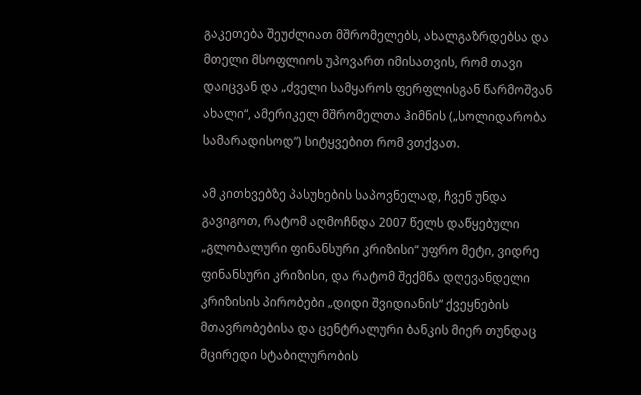გაკეთება შეუძლიათ მშრომელებს, ახალგაზრდებსა და მთელი მსოფლიოს უპოვართ იმისათვის, რომ თავი დაიცვან და „ძველი სამყაროს ფერფლისგან წარმოშვან ახალი“, ამერიკელ მშრომელთა ჰიმნის („სოლიდარობა სამარადისოდ“) სიტყვებით რომ ვთქვათ.

ამ კითხვებზე პასუხების საპოვნელად, ჩვენ უნდა გავიგოთ, რატომ აღმოჩნდა 2007 წელს დაწყებული „გლობალური ფინანსური კრიზისი“ უფრო მეტი, ვიდრე ფინანსური კრიზისი, და რატომ შექმნა დღევანდელი კრიზისის პირობები „დიდი შვიდიანის“ ქვეყნების მთავრობებისა და ცენტრალური ბანკის მიერ თუნდაც მცირედი სტაბილურობის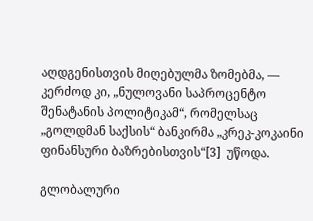აღდგენისთვის მიღებულმა ზომებმა, — კერძოდ კი, „ნულოვანი საპროცენტო შენატანის პოლიტიკამ“, რომელსაც „გოლდმან საქსის“ ბანკირმა „კრეკ-კოკაინი ფინანსური ბაზრებისთვის“[3]  უწოდა.

გლობალური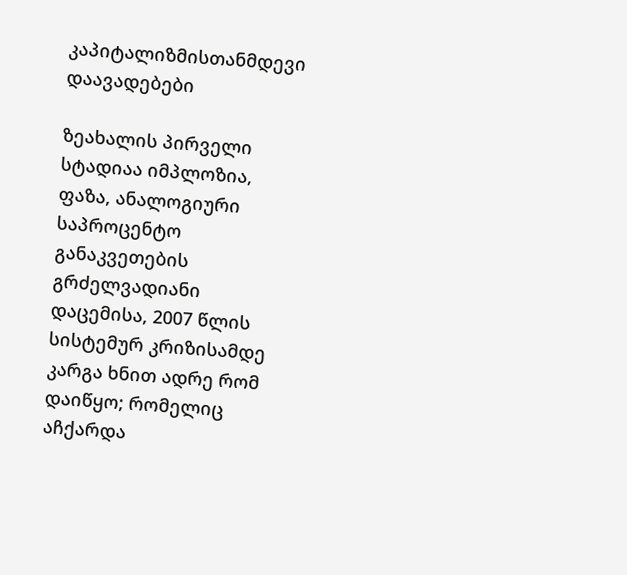კაპიტალიზმისთანმდევი დაავადებები

ზეახალის პირველი სტადიაა იმპლოზია, ფაზა, ანალოგიური საპროცენტო განაკვეთების გრძელვადიანი დაცემისა, 2007 წლის სისტემურ კრიზისამდე კარგა ხნით ადრე რომ დაიწყო; რომელიც აჩქარდა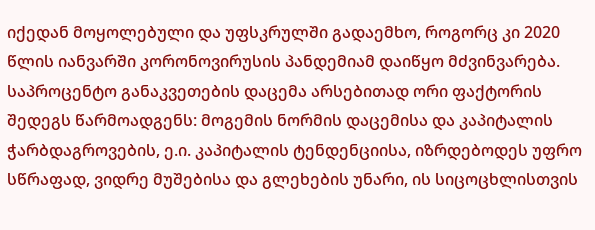იქედან მოყოლებული და უფსკრულში გადაემხო, როგორც კი 2020 წლის იანვარში კორონოვირუსის პანდემიამ დაიწყო მძვინვარება. საპროცენტო განაკვეთების დაცემა არსებითად ორი ფაქტორის შედეგს წარმოადგენს: მოგემის ნორმის დაცემისა და კაპიტალის ჭარბდაგროვების, ე.ი. კაპიტალის ტენდენციისა, იზრდებოდეს უფრო სწრაფად, ვიდრე მუშებისა და გლეხების უნარი, ის სიცოცხლისთვის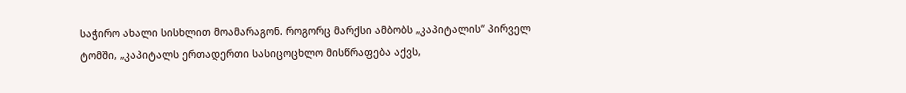საჭირო ახალი სისხლით მოამარაგონ. როგორც მარქსი ამბობს „კაპიტალის“ პირველ ტომში, „კაპიტალს ერთადერთი სასიცოცხლო მისწრაფება აქვს,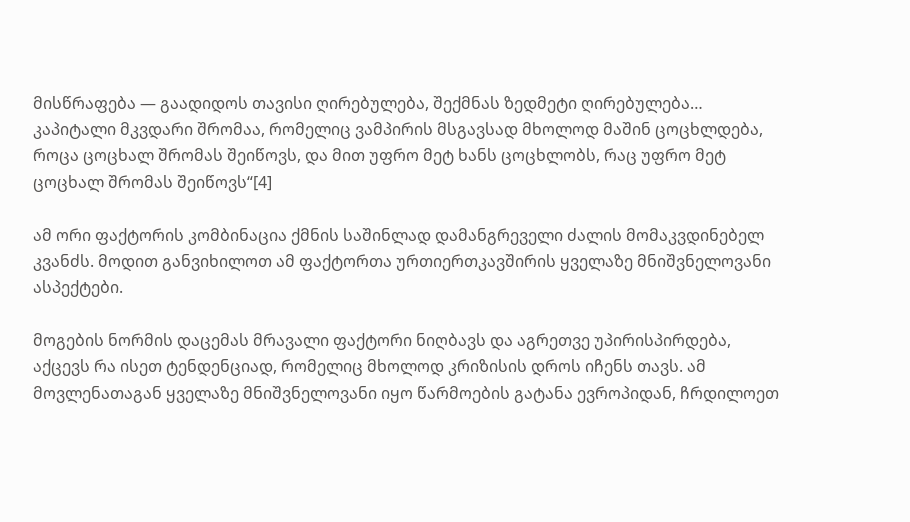მისწრაფება — გაადიდოს თავისი ღირებულება, შექმნას ზედმეტი ღირებულება… კაპიტალი მკვდარი შრომაა, რომელიც ვამპირის მსგავსად მხოლოდ მაშინ ცოცხლდება, როცა ცოცხალ შრომას შეიწოვს, და მით უფრო მეტ ხანს ცოცხლობს, რაც უფრო მეტ ცოცხალ შრომას შეიწოვს“[4]

ამ ორი ფაქტორის კომბინაცია ქმნის საშინლად დამანგრეველი ძალის მომაკვდინებელ კვანძს. მოდით განვიხილოთ ამ ფაქტორთა ურთიერთკავშირის ყველაზე მნიშვნელოვანი ასპექტები.

მოგების ნორმის დაცემას მრავალი ფაქტორი ნიღბავს და აგრეთვე უპირისპირდება, აქცევს რა ისეთ ტენდენციად, რომელიც მხოლოდ კრიზისის დროს იჩენს თავს. ამ მოვლენათაგან ყველაზე მნიშვნელოვანი იყო წარმოების გატანა ევროპიდან, ჩრდილოეთ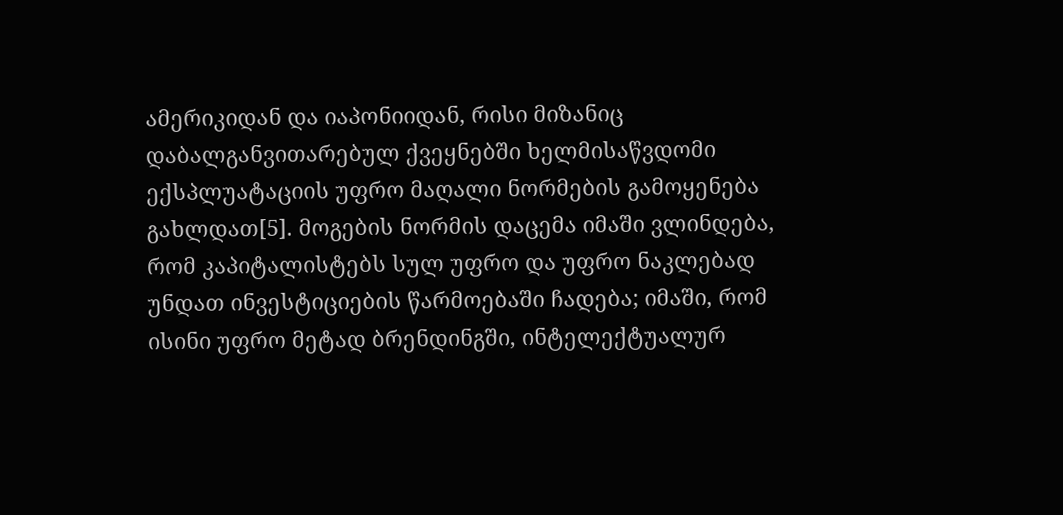ამერიკიდან და იაპონიიდან, რისი მიზანიც დაბალგანვითარებულ ქვეყნებში ხელმისაწვდომი ექსპლუატაციის უფრო მაღალი ნორმების გამოყენება გახლდათ[5]. მოგების ნორმის დაცემა იმაში ვლინდება, რომ კაპიტალისტებს სულ უფრო და უფრო ნაკლებად უნდათ ინვესტიციების წარმოებაში ჩადება; იმაში, რომ ისინი უფრო მეტად ბრენდინგში, ინტელექტუალურ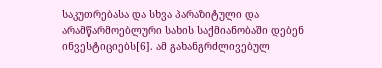საკუთრებასა და სხვა პარაზიტული და არამწარმოებლური სახის საქმიანობაში დებენ ინვესტიციებს[6]. ამ გახანგრძლივებულ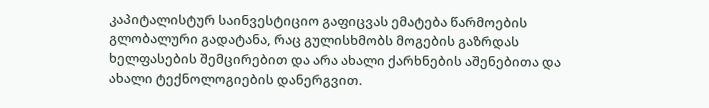კაპიტალისტურ საინვესტიციო გაფიცვას ემატება წარმოების გლობალური გადატანა, რაც გულისხმობს მოგების გაზრდას ხელფასების შემცირებით და არა ახალი ქარხნების აშენებითა და ახალი ტექნოლოგიების დანერგვით.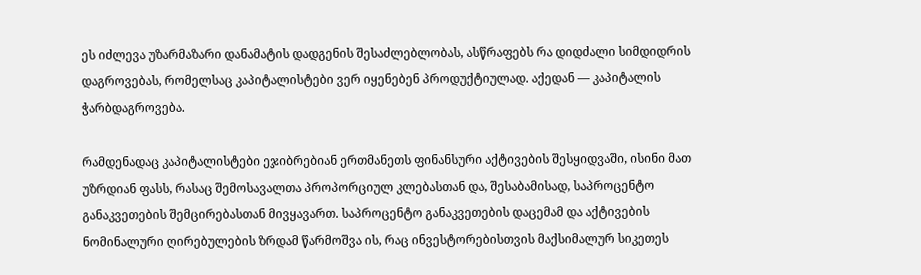ეს იძლევა უზარმაზარი დანამატის დადგენის შესაძლებლობას, ასწრაფებს რა დიდძალი სიმდიდრის დაგროვებას, რომელსაც კაპიტალისტები ვერ იყენებენ პროდუქტიულად. აქედან — კაპიტალის ჭარბდაგროვება.

რამდენადაც კაპიტალისტები ეჯიბრებიან ერთმანეთს ფინანსური აქტივების შესყიდვაში, ისინი მათ უზრდიან ფასს, რასაც შემოსავალთა პროპორციულ კლებასთან და, შესაბამისად, საპროცენტო განაკვეთების შემცირებასთან მივყავართ. საპროცენტო განაკვეთების დაცემამ და აქტივების ნომინალური ღირებულების ზრდამ წარმოშვა ის, რაც ინვესტორებისთვის მაქსიმალურ სიკეთეს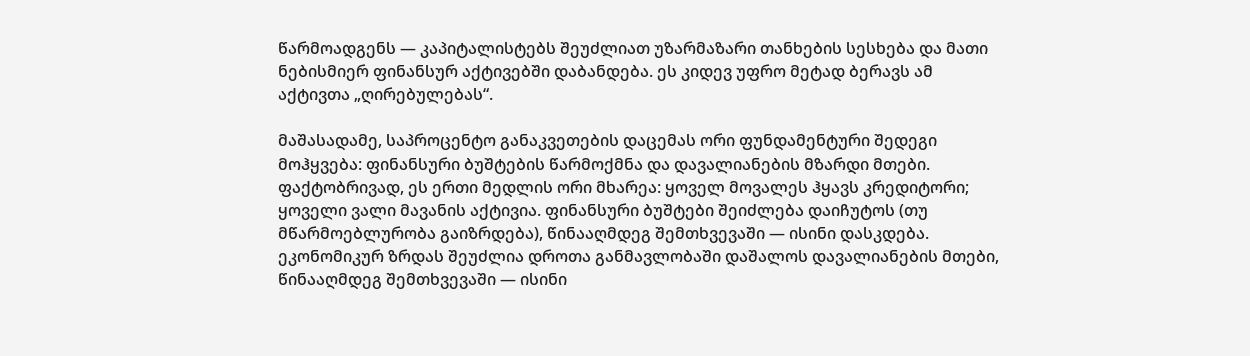წარმოადგენს — კაპიტალისტებს შეუძლიათ უზარმაზარი თანხების სესხება და მათი  ნებისმიერ ფინანსურ აქტივებში დაბანდება. ეს კიდევ უფრო მეტად ბერავს ამ აქტივთა „ღირებულებას“.

მაშასადამე, საპროცენტო განაკვეთების დაცემას ორი ფუნდამენტური შედეგი მოჰყვება: ფინანსური ბუშტების წარმოქმნა და დავალიანების მზარდი მთები. ფაქტობრივად, ეს ერთი მედლის ორი მხარეა: ყოველ მოვალეს ჰყავს კრედიტორი; ყოველი ვალი მავანის აქტივია. ფინანსური ბუშტები შეიძლება დაიჩუტოს (თუ მწარმოებლურობა გაიზრდება), წინააღმდეგ შემთხვევაში — ისინი დასკდება. ეკონომიკურ ზრდას შეუძლია დროთა განმავლობაში დაშალოს დავალიანების მთები, წინააღმდეგ შემთხვევაში — ისინი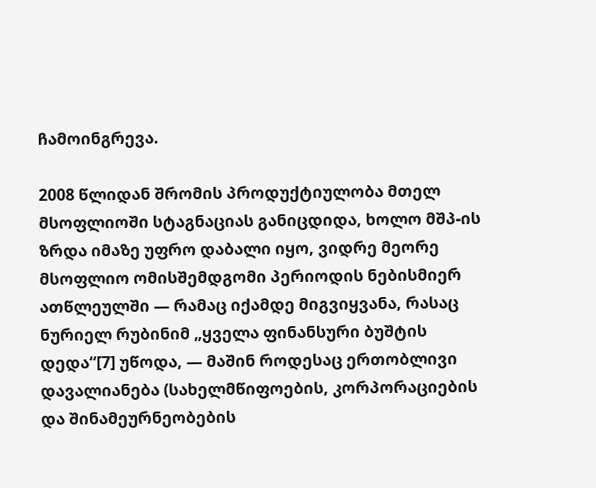ჩამოინგრევა.

2008 წლიდან შრომის პროდუქტიულობა მთელ მსოფლიოში სტაგნაციას განიცდიდა, ხოლო მშპ-ის ზრდა იმაზე უფრო დაბალი იყო, ვიდრე მეორე მსოფლიო ომისშემდგომი პერიოდის ნებისმიერ ათწლეულში — რამაც იქამდე მიგვიყვანა, რასაც ნურიელ რუბინიმ „ყველა ფინანსური ბუშტის დედა“[7] უწოდა, — მაშინ როდესაც ერთობლივი დავალიანება (სახელმწიფოების, კორპორაციების და შინამეურნეობების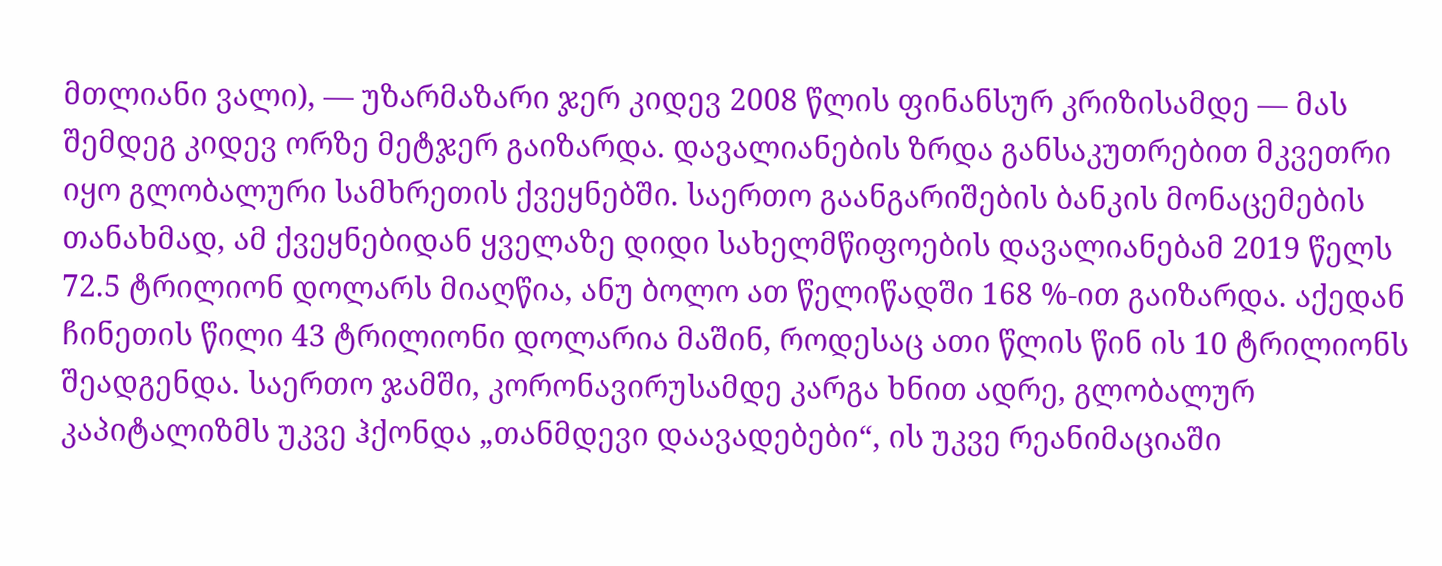მთლიანი ვალი), — უზარმაზარი ჯერ კიდევ 2008 წლის ფინანსურ კრიზისამდე — მას შემდეგ კიდევ ორზე მეტჯერ გაიზარდა. დავალიანების ზრდა განსაკუთრებით მკვეთრი იყო გლობალური სამხრეთის ქვეყნებში. საერთო გაანგარიშების ბანკის მონაცემების თანახმად, ამ ქვეყნებიდან ყველაზე დიდი სახელმწიფოების დავალიანებამ 2019 წელს 72.5 ტრილიონ დოლარს მიაღწია, ანუ ბოლო ათ წელიწადში 168 %-ით გაიზარდა. აქედან ჩინეთის წილი 43 ტრილიონი დოლარია მაშინ, როდესაც ათი წლის წინ ის 10 ტრილიონს შეადგენდა. საერთო ჯამში, კორონავირუსამდე კარგა ხნით ადრე, გლობალურ კაპიტალიზმს უკვე ჰქონდა „თანმდევი დაავადებები“, ის უკვე რეანიმაციაში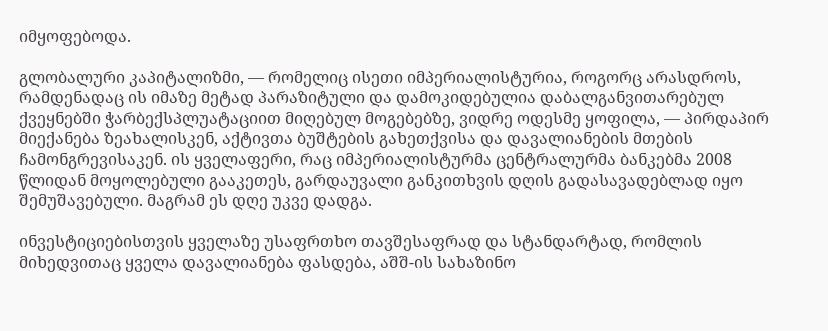იმყოფებოდა.

გლობალური კაპიტალიზმი, — რომელიც ისეთი იმპერიალისტურია, როგორც არასდროს, რამდენადაც ის იმაზე მეტად პარაზიტული და დამოკიდებულია დაბალგანვითარებულ ქვეყნებში ჭარბექსპლუატაციით მიღებულ მოგებებზე, ვიდრე ოდესმე ყოფილა, — პირდაპირ მიექანება ზეახალისკენ, აქტივთა ბუშტების გახეთქვისა და დავალიანების მთების ჩამონგრევისაკენ. ის ყველაფერი, რაც იმპერიალისტურმა ცენტრალურმა ბანკებმა 2008 წლიდან მოყოლებული გააკეთეს, გარდაუვალი განკითხვის დღის გადასავადებლად იყო შემუშავებული. მაგრამ ეს დღე უკვე დადგა.

ინვესტიციებისთვის ყველაზე უსაფრთხო თავშესაფრად და სტანდარტად, რომლის მიხედვითაც ყველა დავალიანება ფასდება, აშშ-ის სახაზინო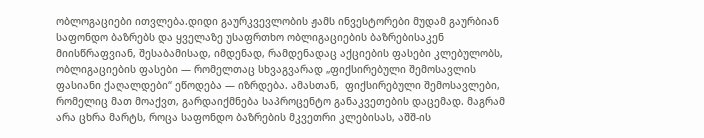ობლოგაციები ითვლება.დიდი გაურკვევლობის ჟამს ინვესტორები მუდამ გაურბიან საფონდო ბაზრებს და ყველაზე უსაფრთხო ობლიგაციების ბაზრებისაკენ მიისწრაფვიან, შესაბამისად, იმდენად, რამდენადაც აქციების ფასები კლებულობს, ობლიგაციების ფასები — რომელთაც სხვაგვარად „ფიქსირებული შემოსავლის ფასიანი ქაღალდები“ ეწოდება — იზრდება. ამასთან,  ფიქსირებული შემოსავლები, რომელიც მათ მოაქვთ, გარდაიქმნება საპროცენტო განაკვეთების დაცემად. მაგრამ არა ცხრა მარტს, როცა საფონდო ბაზრების მკვეთრი კლებისას, აშშ-ის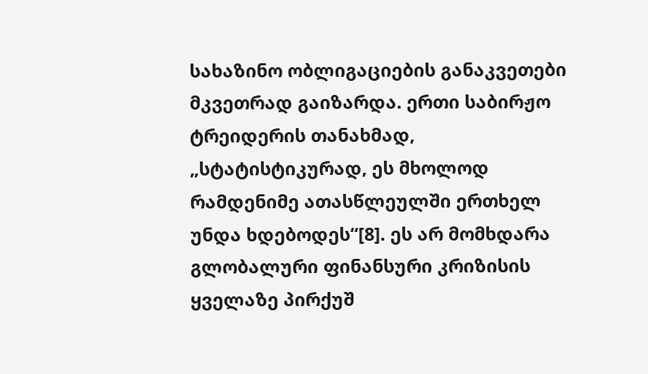სახაზინო ობლიგაციების განაკვეთები მკვეთრად გაიზარდა. ერთი საბირჟო ტრეიდერის თანახმად, „სტატისტიკურად, ეს მხოლოდ რამდენიმე ათასწლეულში ერთხელ უნდა ხდებოდეს“[8]. ეს არ მომხდარა გლობალური ფინანსური კრიზისის ყველაზე პირქუშ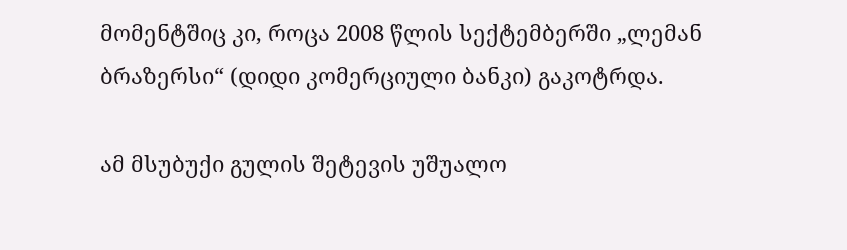მომენტშიც კი, როცა 2008 წლის სექტემბერში „ლემან ბრაზერსი“ (დიდი კომერციული ბანკი) გაკოტრდა.

ამ მსუბუქი გულის შეტევის უშუალო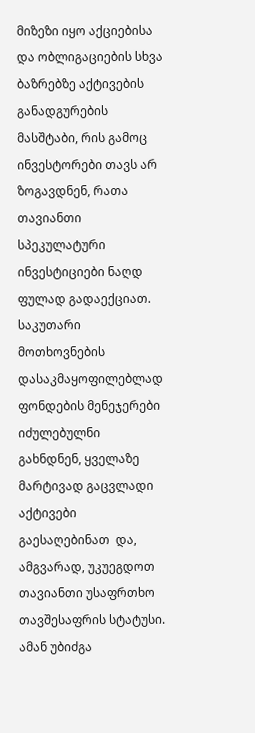მიზეზი იყო აქციებისა და ობლიგაციების სხვა ბაზრებზე აქტივების განადგურების მასშტაბი, რის გამოც ინვესტორები თავს არ ზოგავდნენ, რათა თავიანთი სპეკულატური ინვესტიციები ნაღდ ფულად გადაექციათ. საკუთარი მოთხოვნების დასაკმაყოფილებლად ფონდების მენეჯერები იძულებულნი გახნდნენ, ყველაზე მარტივად გაცვლადი აქტივები გაესაღებინათ  და, ამგვარად, უკუეგდოთ თავიანთი უსაფრთხო თავშესაფრის სტატუსი. ამან უბიძგა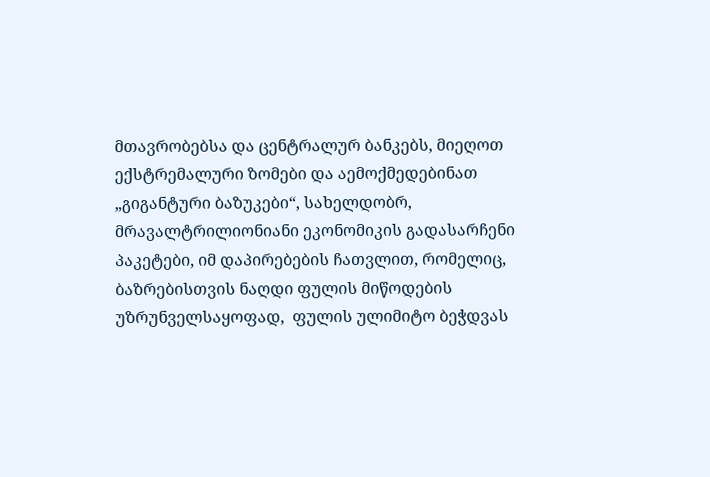მთავრობებსა და ცენტრალურ ბანკებს, მიეღოთ ექსტრემალური ზომები და აემოქმედებინათ „გიგანტური ბაზუკები“, სახელდობრ, მრავალტრილიონიანი ეკონომიკის გადასარჩენი პაკეტები, იმ დაპირებების ჩათვლით, რომელიც, ბაზრებისთვის ნაღდი ფულის მიწოდების უზრუნველსაყოფად,  ფულის ულიმიტო ბეჭდვას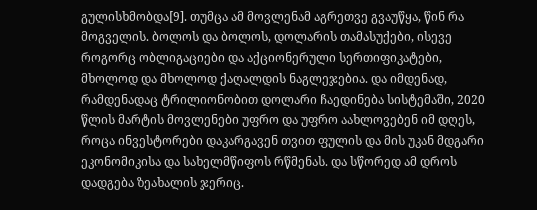გულისხმობდა[9]. თუმცა ამ მოვლენამ აგრეთვე გვაუწყა, წინ რა მოგველის. ბოლოს და ბოლოს, დოლარის თამასუქები, ისევე როგორც ობლიგაციები და აქციონერული სერთიფიკატები, მხოლოდ და მხოლოდ ქაღალდის ნაგლეჯებია. და იმდენად, რამდენადაც ტრილიონობით დოლარი ჩაედინება სისტემაში, 2020 წლის მარტის მოვლენები უფრო და უფრო აახლოვებენ იმ დღეს, როცა ინვესტორები დაკარგავენ თვით ფულის და მის უკან მდგარი ეკონომიკისა და სახელმწიფოს რწმენას. და სწორედ ამ დროს დადგება ზეახალის ჯერიც.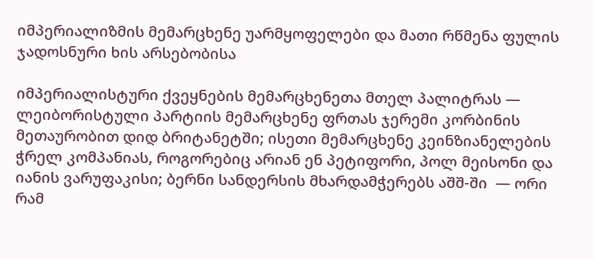იმპერიალიზმის მემარცხენე უარმყოფელები და მათი რწმენა ფულის ჯადოსნური ხის არსებობისა

იმპერიალისტური ქვეყნების მემარცხენეთა მთელ პალიტრას — ლეიბორისტული პარტიის მემარცხენე ფრთას ჯერემი კორბინის მეთაურობით დიდ ბრიტანეტში; ისეთი მემარცხენე კეინზიანელების ჭრელ კომპანიას, როგორებიც არიან ენ პეტიფორი, პოლ მეისონი და იანის ვარუფაკისი; ბერნი სანდერსის მხარდამჭერებს აშშ-ში  — ორი რამ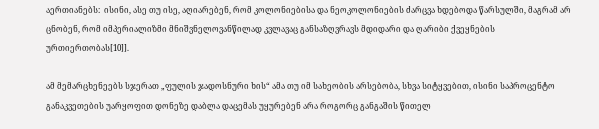აერთიანებს:  ისინი, ასე თუ ისე, აღიარებენ, რომ კოლონიებისა და ნეოკოლონიების ძარცვა ხდებოდა წარსულში, მაგრამ არ ცნობენ, რომ იმპერიალიზმი მნიშვნელოვანწილად კვლავაც განსაზღვრავს მდიდარი და ღარიბი ქვეყნების ურთიერთობას[10]].

ამ მემარცხენეებს სჯერათ „ფულის ჯადოსნური ხის“ ამა თუ იმ სახეობის არსებობა, სხვა სიტყვებით, ისინი საპროცენტო განაკვეთების უარყოფით დონეზე დაბლა დაცემას უყურებენ არა როგორც განგაშის წითელ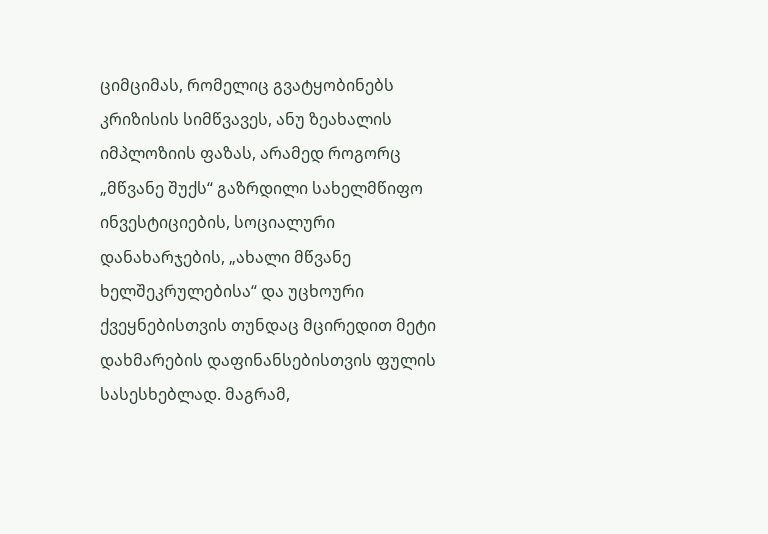ციმციმას, რომელიც გვატყობინებს კრიზისის სიმწვავეს, ანუ ზეახალის იმპლოზიის ფაზას, არამედ როგორც „მწვანე შუქს“ გაზრდილი სახელმწიფო ინვესტიციების, სოციალური დანახარჯების, „ახალი მწვანე ხელშეკრულებისა“ და უცხოური ქვეყნებისთვის თუნდაც მცირედით მეტი დახმარების დაფინანსებისთვის ფულის სასესხებლად. მაგრამ,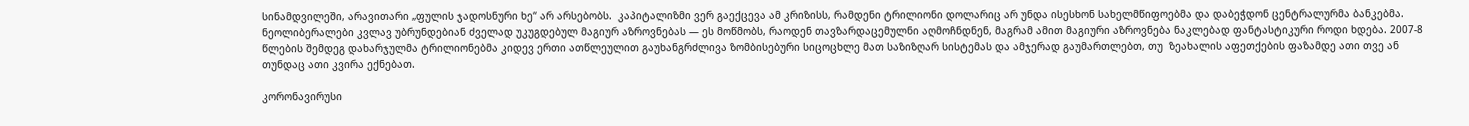სინამდვილეში, არავითარი „ფულის ჯადოსნური ხე“ არ არსებობს.  კაპიტალიზმი ვერ გაექცევა ამ კრიზისს, რამდენი ტრილიონი დოლარიც არ უნდა ისესხონ სახელმწიფოებმა და დაბეჭდონ ცენტრალურმა ბანკებმა. ნეოლიბერალები კვლავ უბრუნდებიან ძველად უკუგდებულ მაგიურ აზროვნებას — ეს მოწმობს, რაოდენ თავზარდაცემულნი აღმოჩნდნენ, მაგრამ ამით მაგიური აზროვნება ნაკლებად ფანტასტიკური როდი ხდება. 2007-8 წლების შემდეგ დახარჯულმა ტრილიონებმა კიდევ ერთი ათწლეულით გაუხანგრძლივა ზომბისებური სიცოცხლე მათ საზიზღარ სისტემას და ამჯერად გაუმართლებთ, თუ  ზეახალის აფეთქების ფაზამდე ათი თვე ან თუნდაც ათი კვირა ექნებათ.

კორონავირუსი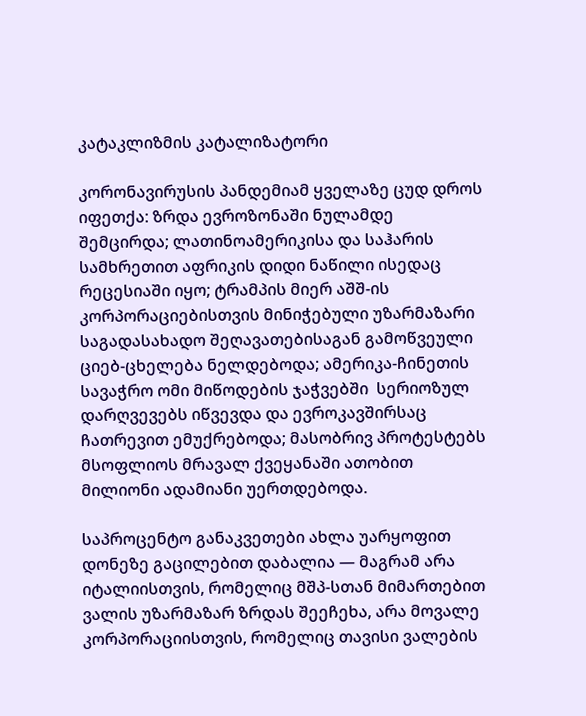კატაკლიზმის კატალიზატორი

კორონავირუსის პანდემიამ ყველაზე ცუდ დროს იფეთქა: ზრდა ევროზონაში ნულამდე შემცირდა; ლათინოამერიკისა და საჰარის სამხრეთით აფრიკის დიდი ნაწილი ისედაც რეცესიაში იყო; ტრამპის მიერ აშშ-ის კორპორაციებისთვის მინიჭებული უზარმაზარი საგადასახადო შეღავათებისაგან გამოწვეული ციებ-ცხელება ნელდებოდა; ამერიკა-ჩინეთის სავაჭრო ომი მიწოდების ჯაჭვებში  სერიოზულ დარღვევებს იწვევდა და ევროკავშირსაც ჩათრევით ემუქრებოდა; მასობრივ პროტესტებს მსოფლიოს მრავალ ქვეყანაში ათობით მილიონი ადამიანი უერთდებოდა.

საპროცენტო განაკვეთები ახლა უარყოფით დონეზე გაცილებით დაბალია — მაგრამ არა იტალიისთვის, რომელიც მშპ-სთან მიმართებით ვალის უზარმაზარ ზრდას შეეჩეხა, არა მოვალე კორპორაციისთვის, რომელიც თავისი ვალების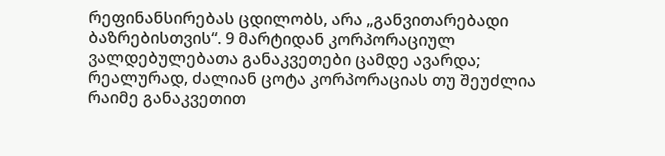რეფინანსირებას ცდილობს, არა „განვითარებადი ბაზრებისთვის“. 9 მარტიდან კორპორაციულ ვალდებულებათა განაკვეთები ცამდე ავარდა; რეალურად, ძალიან ცოტა კორპორაციას თუ შეუძლია რაიმე განაკვეთით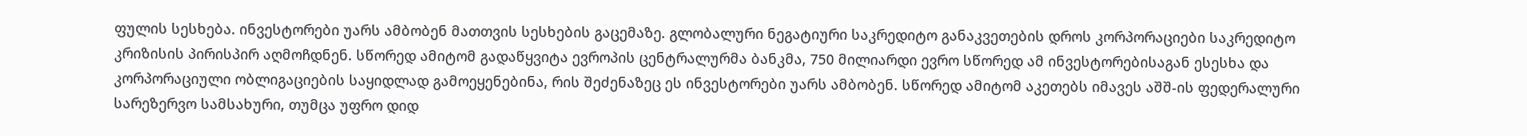ფულის სესხება. ინვესტორები უარს ამბობენ მათთვის სესხების გაცემაზე. გლობალური ნეგატიური საკრედიტო განაკვეთების დროს კორპორაციები საკრედიტო კრიზისის პირისპირ აღმოჩდნენ. სწორედ ამიტომ გადაწყვიტა ევროპის ცენტრალურმა ბანკმა, 750 მილიარდი ევრო სწორედ ამ ინვესტორებისაგან ესესხა და კორპორაციული ობლიგაციების საყიდლად გამოეყენებინა, რის შეძენაზეც ეს ინვესტორები უარს ამბობენ. სწორედ ამიტომ აკეთებს იმავეს აშშ-ის ფედერალური სარეზერვო სამსახური, თუმცა უფრო დიდ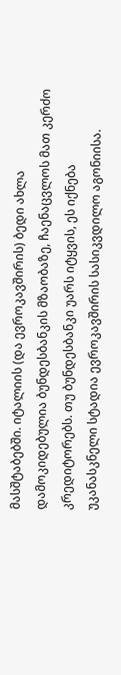მასშტაბებში. იტალიის (და ევროკავშირის) ბედი ახლა დამოკიდებულია ბუნდესბანკის მზაობაზე, ჩაენაცვლოს მათ კერძო კრედიტორებს. თუ ბუნდესბანკი უარს იტყვის, ეს იქნება უკანასკნელი სტადია ევროკავშირის სასიკვდილო აგონიისა.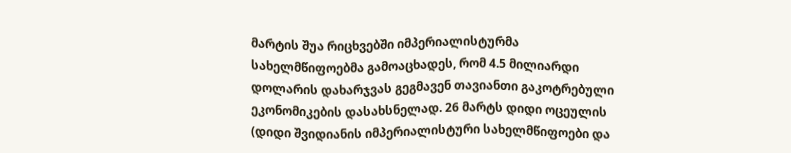მარტის შუა რიცხვებში იმპერიალისტურმა სახელმწიფოებმა გამოაცხადეს, რომ 4.5 მილიარდი დოლარის დახარჯვას გეგმავენ თავიანთი გაკოტრებული ეკონომიკების დასახსნელად. 26 მარტს დიდი ოცეულის (დიდი შვიდიანის იმპერიალისტური სახელმწიფოები და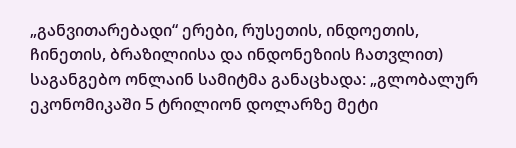„განვითარებადი“ ერები, რუსეთის, ინდოეთის, ჩინეთის, ბრაზილიისა და ინდონეზიის ჩათვლით) საგანგებო ონლაინ სამიტმა განაცხადა: „გლობალურ ეკონომიკაში 5 ტრილიონ დოლარზე მეტი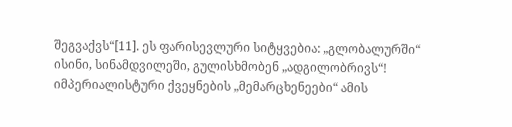შეგვაქვს“[11]. ეს ფარისევლური სიტყვებია: „გლობალურში“ ისინი, სინამდვილეში, გულისხმობენ „ადგილობრივს“! იმპერიალისტური ქვეყნების „მემარცხენეები“ ამის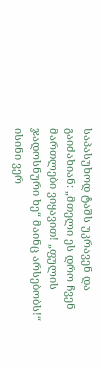საპასუხოდ ტაშს უკრავენ და გაიძახიან: „მთელი ეს დრო ჩვენ მართლები ვიყავით! „ფულის ჯადოსნური ხე“ მაინც არსებობს!“ ისინი ვერ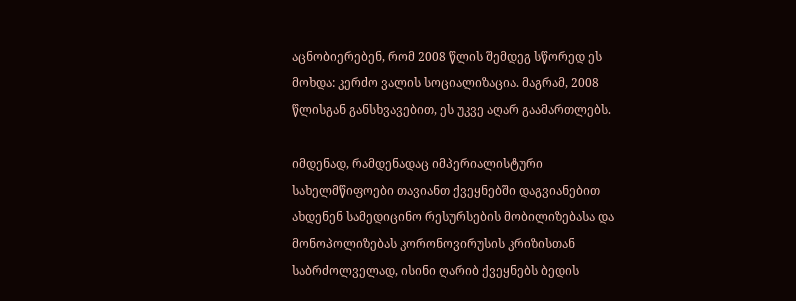აცნობიერებენ, რომ 2008 წლის შემდეგ სწორედ ეს მოხდა: კერძო ვალის სოციალიზაცია. მაგრამ, 2008 წლისგან განსხვავებით, ეს უკვე აღარ გაამართლებს.

იმდენად, რამდენადაც იმპერიალისტური სახელმწიფოები თავიანთ ქვეყნებში დაგვიანებით ახდენენ სამედიცინო რესურსების მობილიზებასა და მონოპოლიზებას კორონოვირუსის კრიზისთან საბრძოლველად, ისინი ღარიბ ქვეყნებს ბედის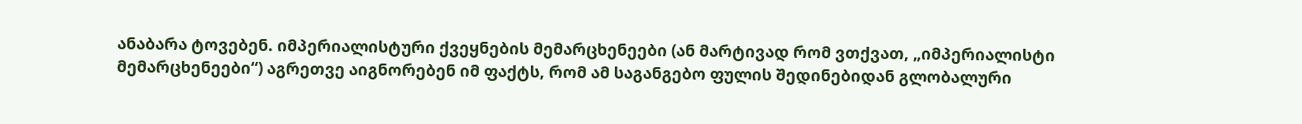ანაბარა ტოვებენ. იმპერიალისტური ქვეყნების მემარცხენეები (ან მარტივად რომ ვთქვათ, „იმპერიალისტი მემარცხენეები“) აგრეთვე აიგნორებენ იმ ფაქტს, რომ ამ საგანგებო ფულის შედინებიდან გლობალური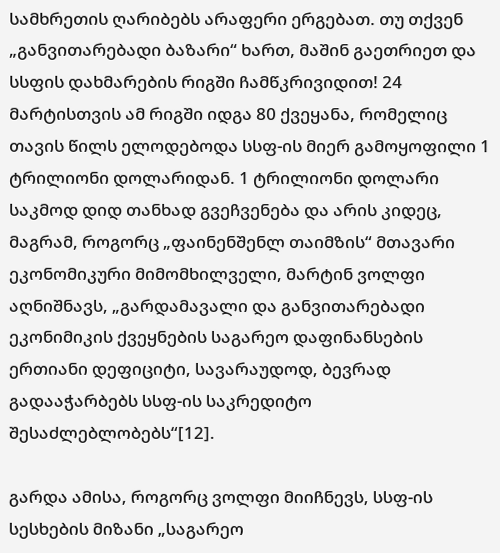სამხრეთის ღარიბებს არაფერი ერგებათ. თუ თქვენ „განვითარებადი ბაზარი“ ხართ, მაშინ გაეთრიეთ და სსფის დახმარების რიგში ჩამწკრივიდით! 24 მარტისთვის ამ რიგში იდგა 80 ქვეყანა, რომელიც თავის წილს ელოდებოდა სსფ-ის მიერ გამოყოფილი 1 ტრილიონი დოლარიდან. 1 ტრილიონი დოლარი საკმოდ დიდ თანხად გვეჩვენება და არის კიდეც, მაგრამ, როგორც „ფაინენშენლ თაიმზის“ მთავარი ეკონომიკური მიმომხილველი, მარტინ ვოლფი აღნიშნავს, „გარდამავალი და განვითარებადი ეკონიმიკის ქვეყნების საგარეო დაფინანსების ერთიანი დეფიციტი, სავარაუდოდ, ბევრად გადააჭარბებს სსფ-ის საკრედიტო შესაძლებლობებს“[12].

გარდა ამისა, როგორც ვოლფი მიიჩნევს, სსფ-ის სესხების მიზანი „საგარეო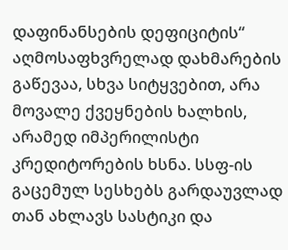დაფინანსების დეფიციტის“ აღმოსაფხვრელად დახმარების გაწევაა, სხვა სიტყვებით, არა მოვალე ქვეყნების ხალხის, არამედ იმპერილისტი კრედიტორების ხსნა. სსფ-ის გაცემულ სესხებს გარდაუვლად თან ახლავს სასტიკი და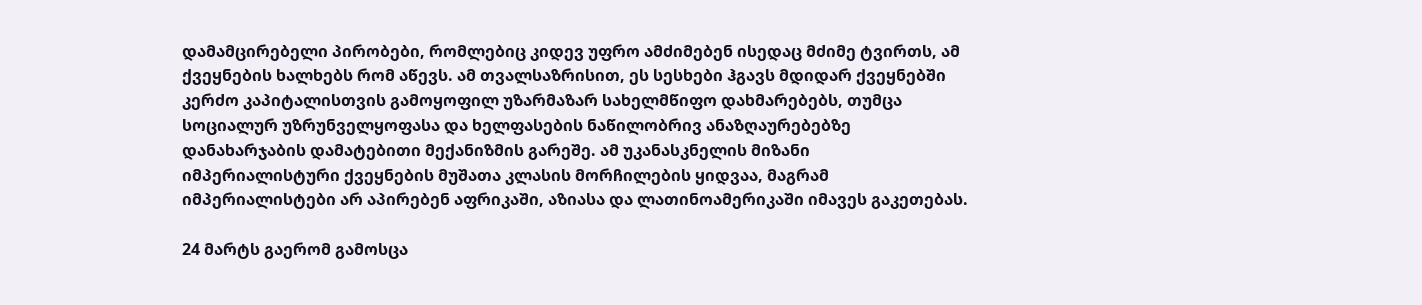დამამცირებელი პირობები, რომლებიც კიდევ უფრო ამძიმებენ ისედაც მძიმე ტვირთს, ამ ქვეყნების ხალხებს რომ აწევს. ამ თვალსაზრისით, ეს სესხები ჰგავს მდიდარ ქვეყნებში კერძო კაპიტალისთვის გამოყოფილ უზარმაზარ სახელმწიფო დახმარებებს, თუმცა სოციალურ უზრუნველყოფასა და ხელფასების ნაწილობრივ ანაზღაურებებზე დანახარჯაბის დამატებითი მექანიზმის გარეშე. ამ უკანასკნელის მიზანი იმპერიალისტური ქვეყნების მუშათა კლასის მორჩილების ყიდვაა, მაგრამ იმპერიალისტები არ აპირებენ აფრიკაში, აზიასა და ლათინოამერიკაში იმავეს გაკეთებას.

24 მარტს გაერომ გამოსცა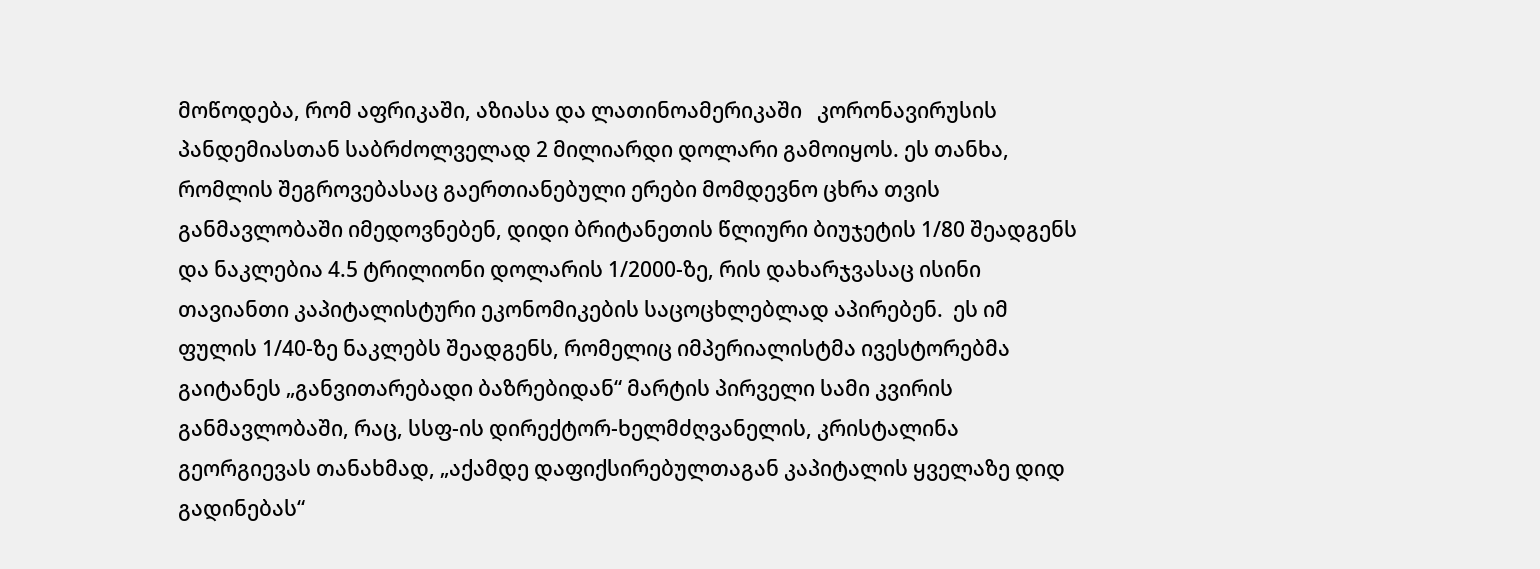მოწოდება, რომ აფრიკაში, აზიასა და ლათინოამერიკაში   კორონავირუსის პანდემიასთან საბრძოლველად 2 მილიარდი დოლარი გამოიყოს. ეს თანხა, რომლის შეგროვებასაც გაერთიანებული ერები მომდევნო ცხრა თვის განმავლობაში იმედოვნებენ, დიდი ბრიტანეთის წლიური ბიუჯეტის 1/80 შეადგენს და ნაკლებია 4.5 ტრილიონი დოლარის 1/2000-ზე, რის დახარჯვასაც ისინი თავიანთი კაპიტალისტური ეკონომიკების საცოცხლებლად აპირებენ.  ეს იმ ფულის 1/40-ზე ნაკლებს შეადგენს, რომელიც იმპერიალისტმა ივესტორებმა გაიტანეს „განვითარებადი ბაზრებიდან“ მარტის პირველი სამი კვირის განმავლობაში, რაც, სსფ-ის დირექტორ-ხელმძღვანელის, კრისტალინა გეორგიევას თანახმად, „აქამდე დაფიქსირებულთაგან კაპიტალის ყველაზე დიდ  გადინებას“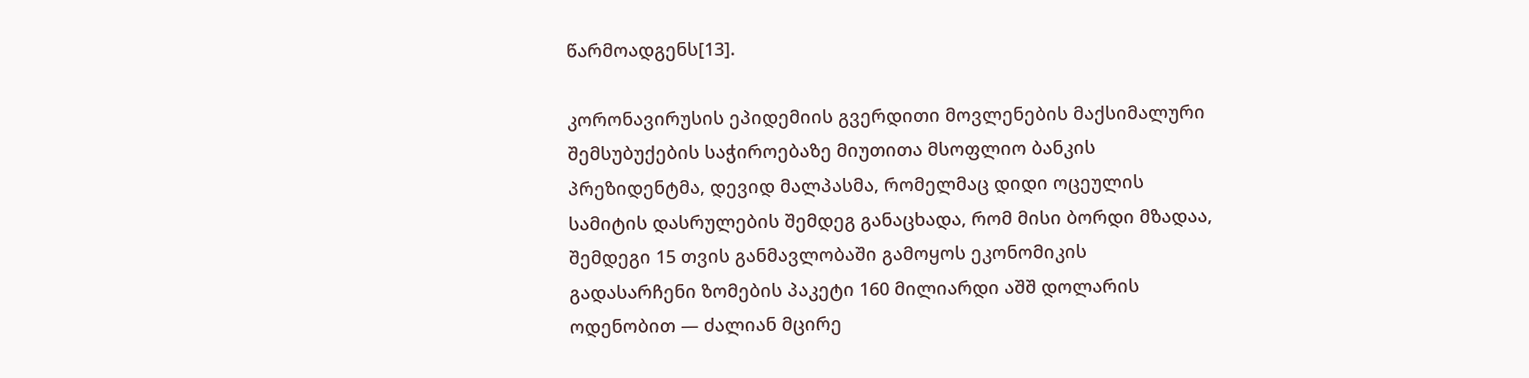წარმოადგენს[13].

კორონავირუსის ეპიდემიის გვერდითი მოვლენების მაქსიმალური შემსუბუქების საჭიროებაზე მიუთითა მსოფლიო ბანკის პრეზიდენტმა, დევიდ მალპასმა, რომელმაც დიდი ოცეულის სამიტის დასრულების შემდეგ განაცხადა, რომ მისი ბორდი მზადაა, შემდეგი 15 თვის განმავლობაში გამოყოს ეკონომიკის გადასარჩენი ზომების პაკეტი 160 მილიარდი აშშ დოლარის ოდენობით — ძალიან მცირე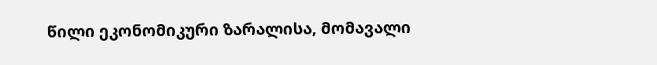წილი ეკონომიკური ზარალისა, მომავალი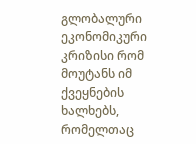გლობალური ეკონომიკური კრიზისი რომ მოუტანს იმ ქვეყნების ხალხებს, რომელთაც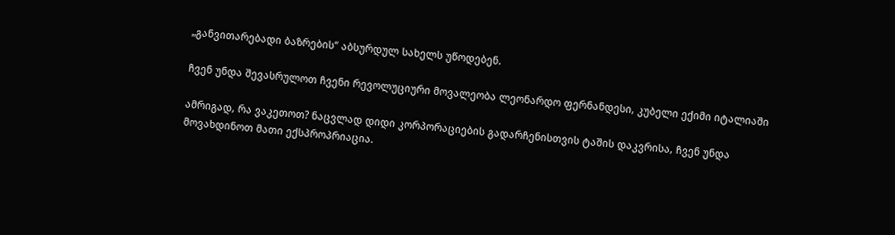„განვითარებადი ბაზრების“ აბსურდულ სახელს უწოდებენ.

ჩვენ უნდა შევასრულოთ ჩვენი რევოლუციური მოვალეობა ლეონარდო ფერნანდესი, კუბელი ექიმი იტალიაში

ამრიგად, რა ვაკეთოთ? ნაცვლად დიდი კორპორაციების გადარჩენისთვის ტაშის დაკვრისა, ჩვენ უნდა მოვახდინოთ მათი ექსპროპრიაცია.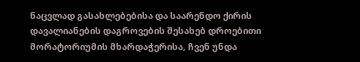ნაცვლად გასახლებებისა და საარენდო ქირის დავალიანების დაგროვების შესახებ დროებითი მორატორიუმის მხარდაჭერისა, ჩვენ უნდა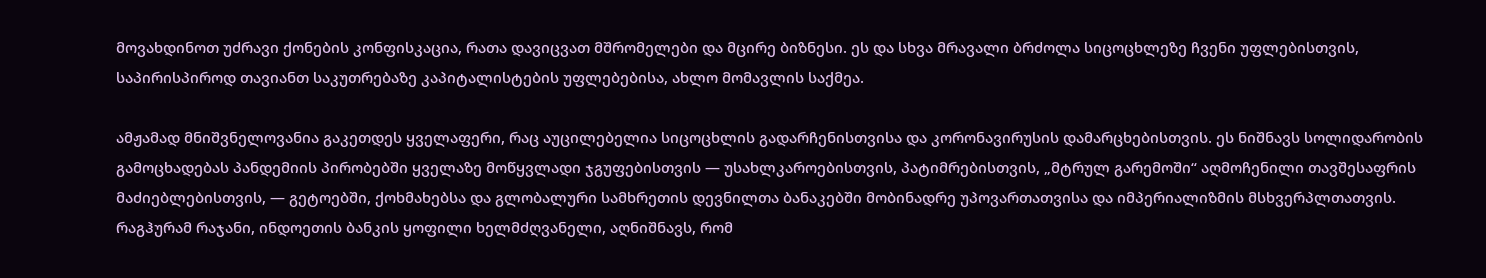მოვახდინოთ უძრავი ქონების კონფისკაცია, რათა დავიცვათ მშრომელები და მცირე ბიზნესი. ეს და სხვა მრავალი ბრძოლა სიცოცხლეზე ჩვენი უფლებისთვის, საპირისპიროდ თავიანთ საკუთრებაზე კაპიტალისტების უფლებებისა, ახლო მომავლის საქმეა.

ამჟამად მნიშვნელოვანია გაკეთდეს ყველაფერი, რაც აუცილებელია სიცოცხლის გადარჩენისთვისა და კორონავირუსის დამარცხებისთვის. ეს ნიშნავს სოლიდარობის გამოცხადებას პანდემიის პირობებში ყველაზე მოწყვლადი ჯგუფებისთვის — უსახლკაროებისთვის, პატიმრებისთვის, „მტრულ გარემოში“ აღმოჩენილი თავშესაფრის მაძიებლებისთვის, — გეტოებში, ქოხმახებსა და გლობალური სამხრეთის დევნილთა ბანაკებში მობინადრე უპოვართათვისა და იმპერიალიზმის მსხვერპლთათვის. რაგჰურამ რაჯანი, ინდოეთის ბანკის ყოფილი ხელმძღვანელი, აღნიშნავს, რომ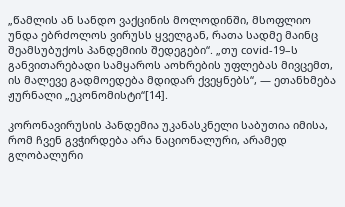„წამლის ან სანდო ვაქცინის მოლოდინში, მსოფლიო უნდა ებრძოლოს ვირუსს ყველგან, რათა სადმე მაინც შეამსუბუქოს პანდემიის შედეგები“. „თუ covid-19–ს განვითარებადი სამყაროს აოხრების უფლებას მივცემთ, ის მალევე გადმოედება მდიდარ ქვეყნებს“, — ეთანხმება ჟურნალი „ეკონომისტი“[14].

კორონავირუსის პანდემია უკანასკნელი საბუთია იმისა, რომ ჩვენ გვჭირდება არა ნაციონალური, არამედ გლობალური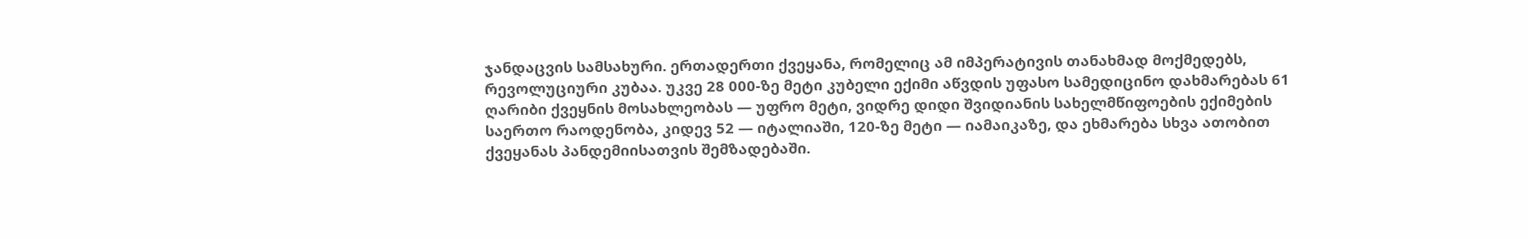ჯანდაცვის სამსახური. ერთადერთი ქვეყანა, რომელიც ამ იმპერატივის თანახმად მოქმედებს, რევოლუციური კუბაა. უკვე 28 000-ზე მეტი კუბელი ექიმი აწვდის უფასო სამედიცინო დახმარებას 61 ღარიბი ქვეყნის მოსახლეობას — უფრო მეტი, ვიდრე დიდი შვიდიანის სახელმწიფოების ექიმების საერთო რაოდენობა, კიდევ 52 — იტალიაში, 120-ზე მეტი — იამაიკაზე, და ეხმარება სხვა ათობით ქვეყანას პანდემიისათვის შემზადებაში.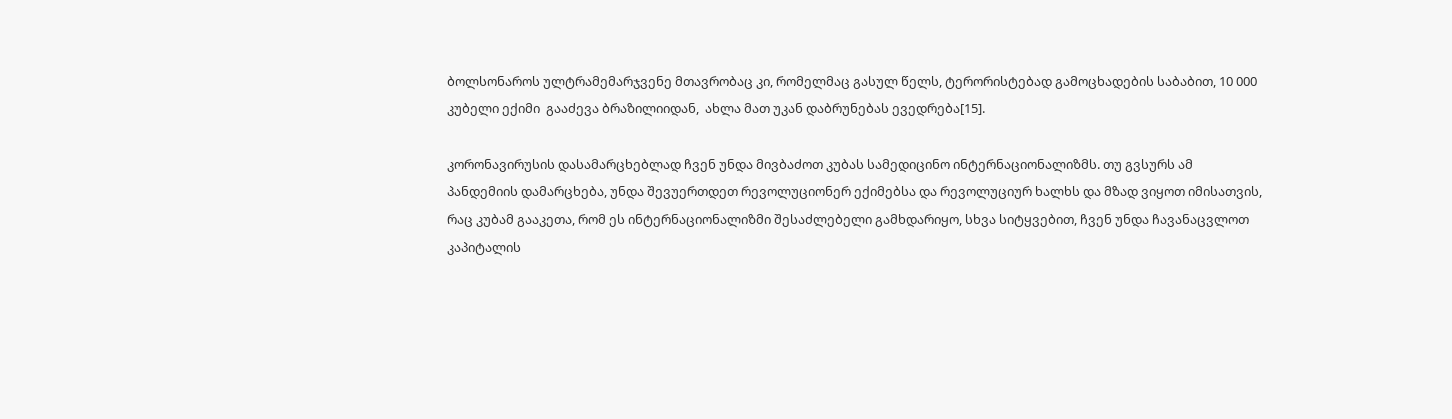ბოლსონაროს ულტრამემარჯვენე მთავრობაც კი, რომელმაც გასულ წელს, ტერორისტებად გამოცხადების საბაბით, 10 000 კუბელი ექიმი  გააძევა ბრაზილიიდან,  ახლა მათ უკან დაბრუნებას ევედრება[15].

კორონავირუსის დასამარცხებლად ჩვენ უნდა მივბაძოთ კუბას სამედიცინო ინტერნაციონალიზმს. თუ გვსურს ამ პანდემიის დამარცხება, უნდა შევუერთდეთ რევოლუციონერ ექიმებსა და რევოლუციურ ხალხს და მზად ვიყოთ იმისათვის, რაც კუბამ გააკეთა, რომ ეს ინტერნაციონალიზმი შესაძლებელი გამხდარიყო, სხვა სიტყვებით, ჩვენ უნდა ჩავანაცვლოთ კაპიტალის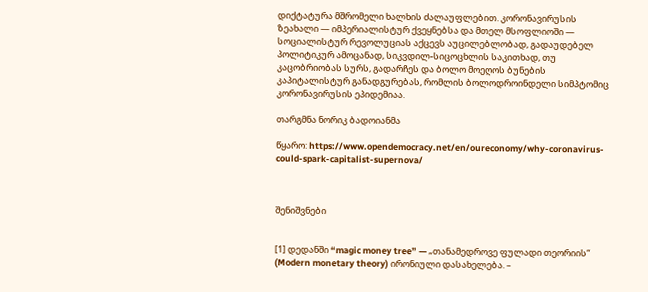დიქტატურა მშრომელი ხალხის ძალაუფლებით. კორონავირუსის ზეახალი — იმპერიალისტურ ქვეყნებსა და მთელ მსოფლიოში — სოციალისტურ რევოლუციას აქცევს აუცილებლობად, გადაუდებელ პოლიტიკურ ამოცანად, სიკვდილ-სიცოცხლის საკითხად, თუ კაცობრიობას სურს, გადარჩეს და ბოლო მოეღოს ბუნების კაპიტალისტურ განადგურებას, რომლის ბოლოდროინდელი სიმპტომიც კორონავირუსის ეპიდემიაა.

თარგმნა ნორიკ ბადოიანმა

წყარო: https://www.opendemocracy.net/en/oureconomy/why-coronavirus-could-spark-capitalist-supernova/



შენიშვნები


[1] დედანში “magic money tree” — „თანამედროვე ფულადი თეორიის“ (Modern monetary theory) ირონიული დასახელება. –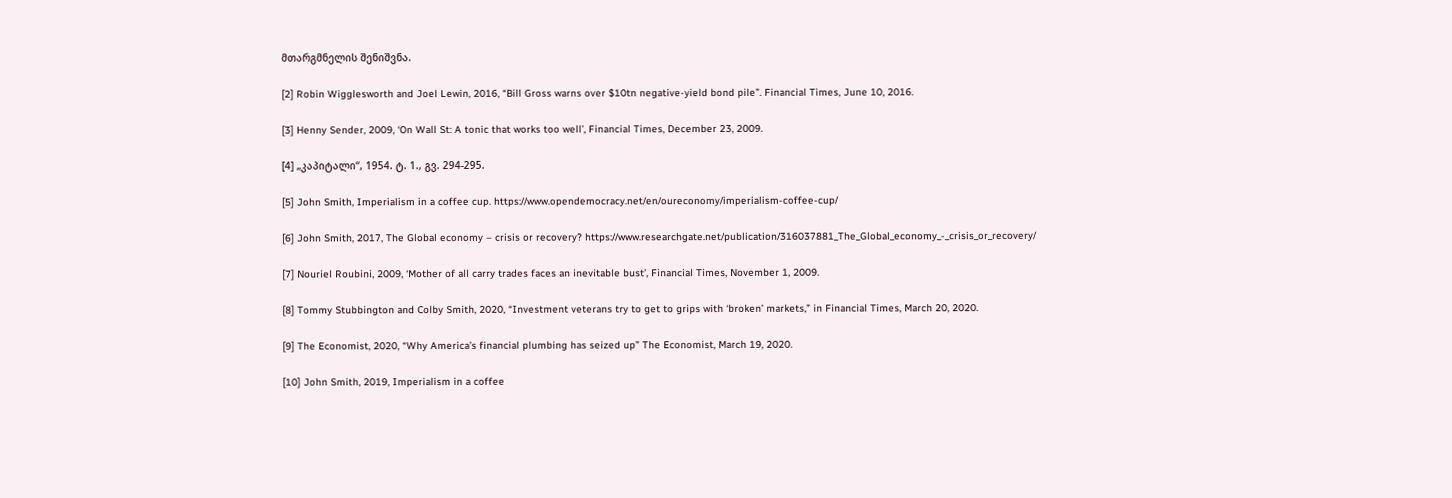მთარგმნელის შენიშვნა.

[2] Robin Wigglesworth and Joel Lewin, 2016, “Bill Gross warns over $10tn negative-yield bond pile”. Financial Times, June 10, 2016.

[3] Henny Sender, 2009, ‘On Wall St: A tonic that works too well’, Financial Times, December 23, 2009.

[4] „კაპიტალი“, 1954. ტ. 1., გვ. 294-295.

[5] John Smith, Imperialism in a coffee cup. https://www.opendemocracy.net/en/oureconomy/imperialism-coffee-cup/

[6] John Smith, 2017, The Global economy – crisis or recovery? https://www.researchgate.net/publication/316037881_The_Global_economy_-_crisis_or_recovery/

[7] Nouriel Roubini, 2009, ‘Mother of all carry trades faces an inevitable bust’, Financial Times, November 1, 2009.

[8] Tommy Stubbington and Colby Smith, 2020, “Investment veterans try to get to grips with ‘broken’ markets,” in Financial Times, March 20, 2020.

[9] The Economist, 2020, “Why America’s financial plumbing has seized up” The Economist, March 19, 2020.

[10] John Smith, 2019, Imperialism in a coffee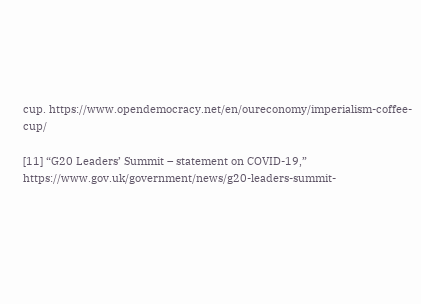cup. https://www.opendemocracy.net/en/oureconomy/imperialism-coffee-cup/

[11] “G20 Leaders’ Summit – statement on COVID-19,” https://www.gov.uk/government/news/g20-leaders-summit-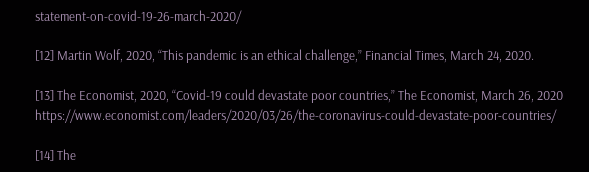statement-on-covid-19-26-march-2020/

[12] Martin Wolf, 2020, “This pandemic is an ethical challenge,” Financial Times, March 24, 2020.

[13] The Economist, 2020, “Covid-19 could devastate poor countries,” The Economist, March 26, 2020 https://www.economist.com/leaders/2020/03/26/the-coronavirus-could-devastate-poor-countries/

[14] The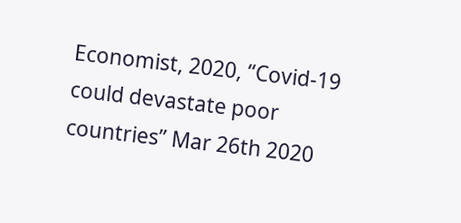Economist, 2020, “Covid-19 could devastate poor countries” Mar 26th 2020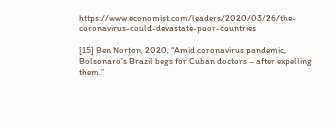https://www.economist.com/leaders/2020/03/26/the-coronavirus-could-devastate-poor-countries

[15] Ben Norton, 2020, “Amid coronavirus pandemic, Bolsonaro’s Brazil begs for Cuban doctors – after expelling them.”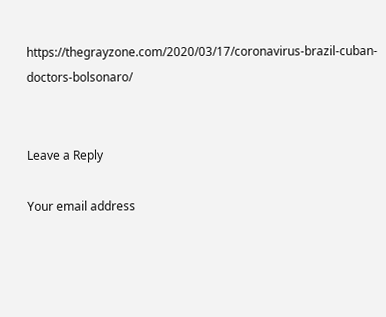https://thegrayzone.com/2020/03/17/coronavirus-brazil-cuban-doctors-bolsonaro/


Leave a Reply

Your email address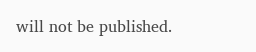will not be published.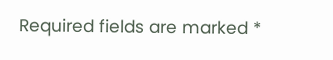Required fields are marked *